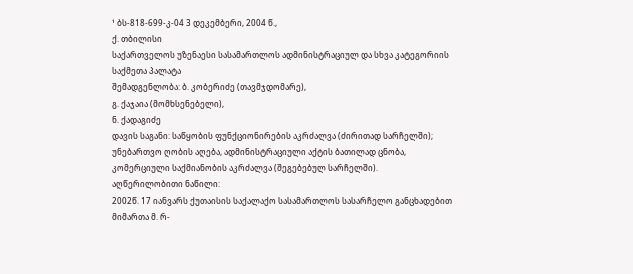¹ ბს-818-699-კ-04 3 დეკემბერი, 2004 წ.,
ქ. თბილისი
საქართველოს უზენაესი სასამართლოს ადმინისტრაციულ და სხვა კატეგორიის საქმეთა პალატა
შემადგენლობა: ბ. კობერიძე (თავმჯდომარე),
გ. ქაჯაია (მომხსენებელი),
ნ. ქადაგიძე
დავის საგანი: საწყობის ფუნქციონირების აკრძალვა (ძირითად სარჩელში); უნებართვო ღობის აღება, ადმინისტრაციული აქტის ბათილად ცნობა, კომერციული საქმიანობის აკრძალვა (შეგებებულ სარჩელში).
აღწერილობითი ნაწილი:
2002წ. 17 იანვარს ქუთაისის საქალაქო სასამართლოს სასარჩელო განცხადებით მიმართა მ. რ-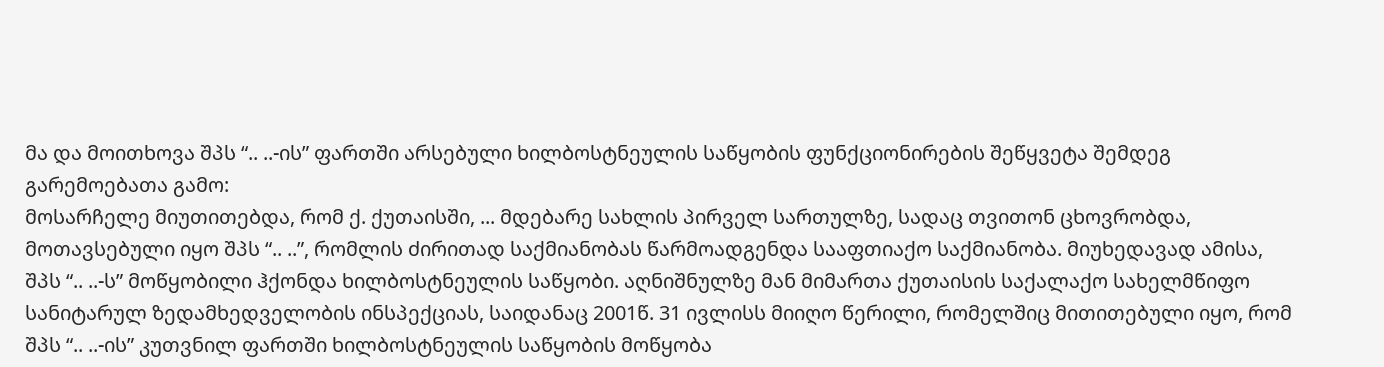მა და მოითხოვა შპს “.. ..-ის” ფართში არსებული ხილბოსტნეულის საწყობის ფუნქციონირების შეწყვეტა შემდეგ გარემოებათა გამო:
მოსარჩელე მიუთითებდა, რომ ქ. ქუთაისში, ... მდებარე სახლის პირველ სართულზე, სადაც თვითონ ცხოვრობდა, მოთავსებული იყო შპს “.. ..”, რომლის ძირითად საქმიანობას წარმოადგენდა სააფთიაქო საქმიანობა. მიუხედავად ამისა, შპს “.. ..-ს” მოწყობილი ჰქონდა ხილბოსტნეულის საწყობი. აღნიშნულზე მან მიმართა ქუთაისის საქალაქო სახელმწიფო სანიტარულ ზედამხედველობის ინსპექციას, საიდანაც 2001წ. 31 ივლისს მიიღო წერილი, რომელშიც მითითებული იყო, რომ შპს “.. ..-ის” კუთვნილ ფართში ხილბოსტნეულის საწყობის მოწყობა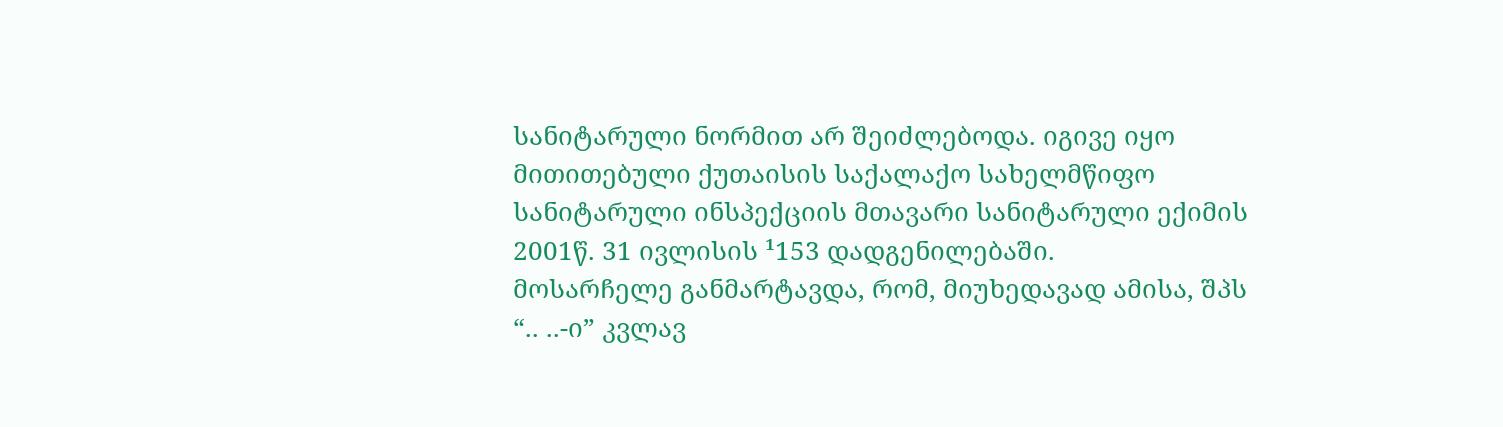სანიტარული ნორმით არ შეიძლებოდა. იგივე იყო მითითებული ქუთაისის საქალაქო სახელმწიფო სანიტარული ინსპექციის მთავარი სანიტარული ექიმის 2001წ. 31 ივლისის ¹153 დადგენილებაში.
მოსარჩელე განმარტავდა, რომ, მიუხედავად ამისა, შპს “.. ..-ი” კვლავ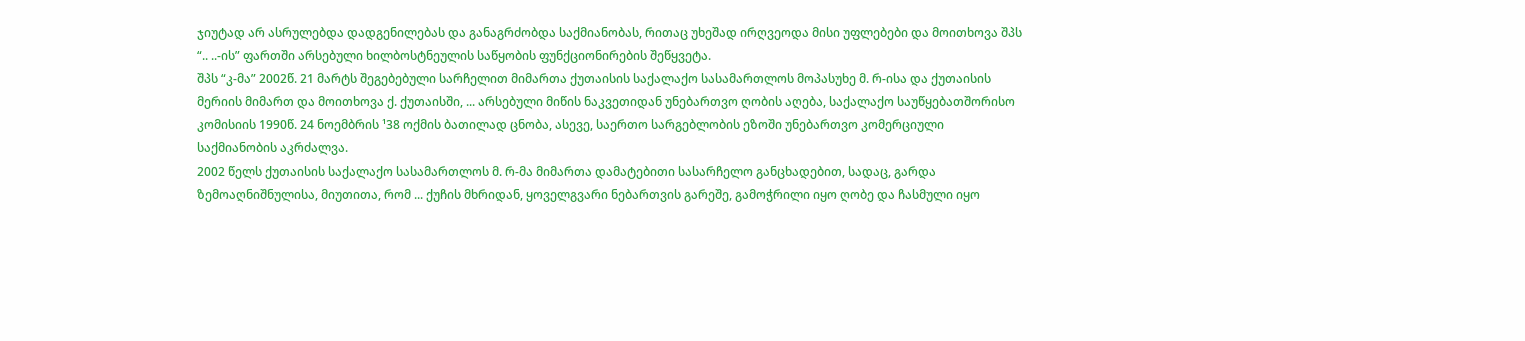ჯიუტად არ ასრულებდა დადგენილებას და განაგრძობდა საქმიანობას, რითაც უხეშად ირღვეოდა მისი უფლებები და მოითხოვა შპს “.. ..-ის” ფართში არსებული ხილბოსტნეულის საწყობის ფუნქციონირების შეწყვეტა.
შპს “კ-მა” 2002წ. 21 მარტს შეგებებული სარჩელით მიმართა ქუთაისის საქალაქო სასამართლოს მოპასუხე მ. რ-ისა და ქუთაისის მერიის მიმართ და მოითხოვა ქ. ქუთაისში, ... არსებული მიწის ნაკვეთიდან უნებართვო ღობის აღება, საქალაქო საუწყებათშორისო კომისიის 1990წ. 24 ნოემბრის ¹38 ოქმის ბათილად ცნობა, ასევე, საერთო სარგებლობის ეზოში უნებართვო კომერციული საქმიანობის აკრძალვა.
2002 წელს ქუთაისის საქალაქო სასამართლოს მ. რ-მა მიმართა დამატებითი სასარჩელო განცხადებით, სადაც, გარდა ზემოაღნიშნულისა, მიუთითა, რომ ... ქუჩის მხრიდან, ყოველგვარი ნებართვის გარეშე, გამოჭრილი იყო ღობე და ჩასმული იყო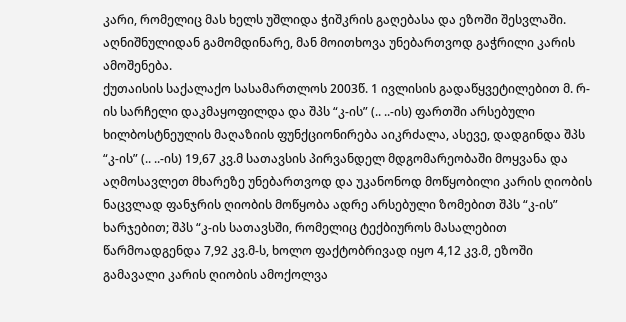კარი, რომელიც მას ხელს უშლიდა ჭიშკრის გაღებასა და ეზოში შესვლაში. აღნიშნულიდან გამომდინარე, მან მოითხოვა უნებართვოდ გაჭრილი კარის ამოშენება.
ქუთაისის საქალაქო სასამართლოს 2003წ. 1 ივლისის გადაწყვეტილებით მ. რ-ის სარჩელი დაკმაყოფილდა და შპს “კ-ის” (.. ..-ის) ფართში არსებული ხილბოსტნეულის მაღაზიის ფუნქციონირება აიკრძალა, ასევე, დადგინდა შპს “კ-ის” (.. ..-ის) 19,67 კვ.მ სათავსის პირვანდელ მდგომარეობაში მოყვანა და აღმოსავლეთ მხარეზე უნებართვოდ და უკანონოდ მოწყობილი კარის ღიობის ნაცვლად ფანჯრის ღიობის მოწყობა ადრე არსებული ზომებით შპს “კ-ის” ხარჯებით; შპს “კ-ის სათავსში, რომელიც ტექბიუროს მასალებით წარმოადგენდა 7,92 კვ.მ-ს, ხოლო ფაქტობრივად იყო 4,12 კვ.მ, ეზოში გამავალი კარის ღიობის ამოქოლვა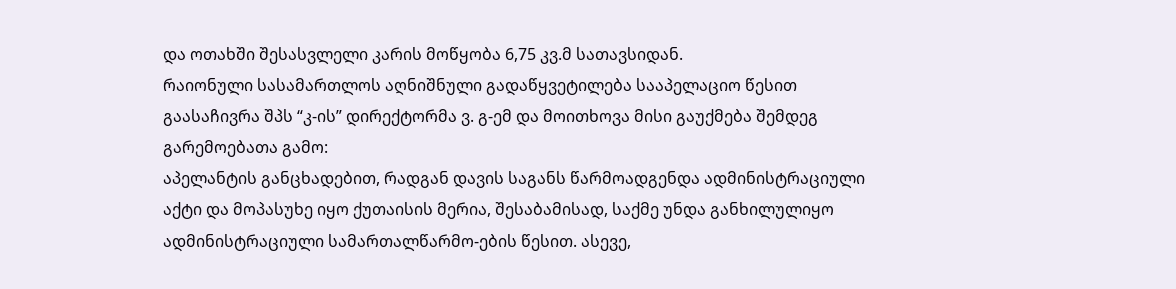და ოთახში შესასვლელი კარის მოწყობა 6,75 კვ.მ სათავსიდან.
რაიონული სასამართლოს აღნიშნული გადაწყვეტილება სააპელაციო წესით გაასაჩივრა შპს “კ-ის” დირექტორმა ვ. გ-ემ და მოითხოვა მისი გაუქმება შემდეგ გარემოებათა გამო:
აპელანტის განცხადებით, რადგან დავის საგანს წარმოადგენდა ადმინისტრაციული აქტი და მოპასუხე იყო ქუთაისის მერია, შესაბამისად, საქმე უნდა განხილულიყო ადმინისტრაციული სამართალწარმო-ების წესით. ასევე,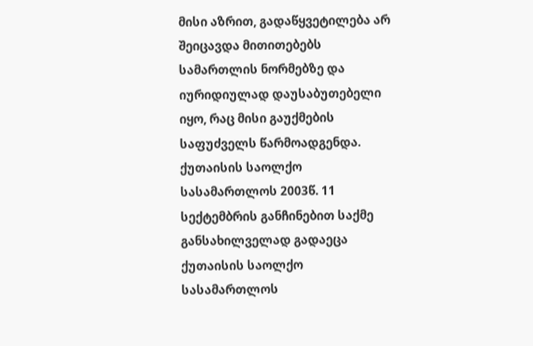მისი აზრით, გადაწყვეტილება არ შეიცავდა მითითებებს სამართლის ნორმებზე და იურიდიულად დაუსაბუთებელი იყო, რაც მისი გაუქმების საფუძველს წარმოადგენდა.
ქუთაისის საოლქო სასამართლოს 2003წ. 11 სექტემბრის განჩინებით საქმე განსახილველად გადაეცა ქუთაისის საოლქო სასამართლოს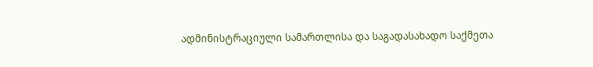ადმინისტრაციული სამართლისა და საგადასახადო საქმეთა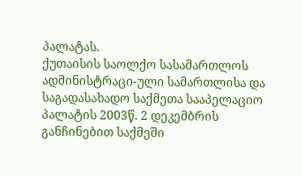პალატას.
ქუთაისის საოლქო სასამართლოს ადმინისტრაცი-ული სამართლისა და საგადასახადო საქმეთა სააპელაციო პალატის 2003წ. 2 დეკემბრის განჩინებით საქმეში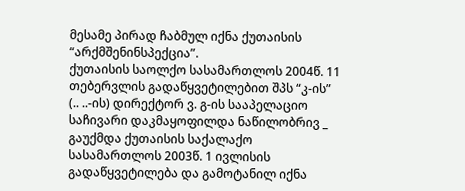მესამე პირად ჩაბმულ იქნა ქუთაისის “არქმშენინსპექცია”.
ქუთაისის საოლქო სასამართლოს 2004წ. 11 თებერვლის გადაწყვეტილებით შპს “კ-ის” (.. ..-ის) დირექტორ ვ. გ-ის სააპელაციო საჩივარი დაკმაყოფილდა ნაწილობრივ _ გაუქმდა ქუთაისის საქალაქო სასამართლოს 2003წ. 1 ივლისის გადაწყვეტილება და გამოტანილ იქნა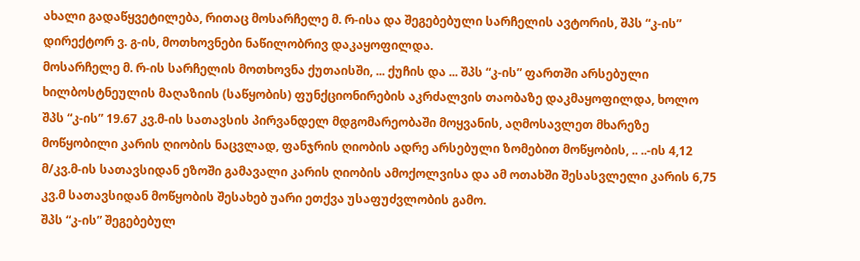ახალი გადაწყვეტილება, რითაც მოსარჩელე მ. რ-ისა და შეგებებული სარჩელის ავტორის, შპს “კ-ის” დირექტორ ვ. გ-ის, მოთხოვნები ნაწილობრივ დაკაყოფილდა.
მოსარჩელე მ. რ-ის სარჩელის მოთხოვნა ქუთაისში, ... ქუჩის და ... შპს “კ-ის” ფართში არსებული ხილბოსტნეულის მაღაზიის (საწყობის) ფუნქციონირების აკრძალვის თაობაზე დაკმაყოფილდა, ხოლო შპს “კ-ის” 19.67 კვ.მ-ის სათავსის პირვანდელ მდგომარეობაში მოყვანის, აღმოსავლეთ მხარეზე მოწყობილი კარის ღიობის ნაცვლად, ფანჯრის ღიობის ადრე არსებული ზომებით მოწყობის, .. ..-ის 4,12 მ/კვ.მ-ის სათავსიდან ეზოში გამავალი კარის ღიობის ამოქოლვისა და ამ ოთახში შესასვლელი კარის 6,75 კვ.მ სათავსიდან მოწყობის შესახებ უარი ეთქვა უსაფუძვლობის გამო.
შპს “კ-ის” შეგებებულ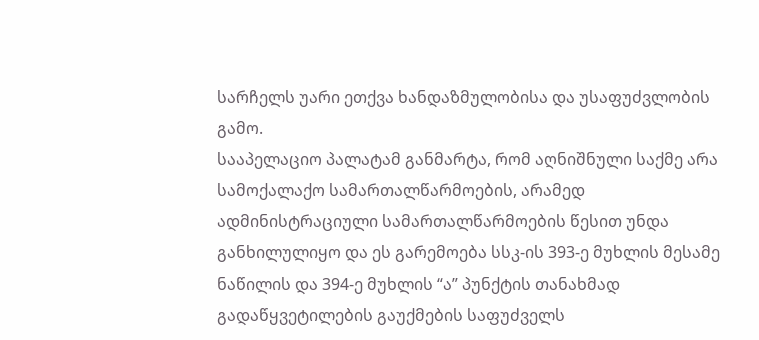სარჩელს უარი ეთქვა ხანდაზმულობისა და უსაფუძვლობის გამო.
სააპელაციო პალატამ განმარტა, რომ აღნიშნული საქმე არა სამოქალაქო სამართალწარმოების, არამედ ადმინისტრაციული სამართალწარმოების წესით უნდა განხილულიყო და ეს გარემოება სსკ-ის 393-ე მუხლის მესამე ნაწილის და 394-ე მუხლის “ა” პუნქტის თანახმად გადაწყვეტილების გაუქმების საფუძველს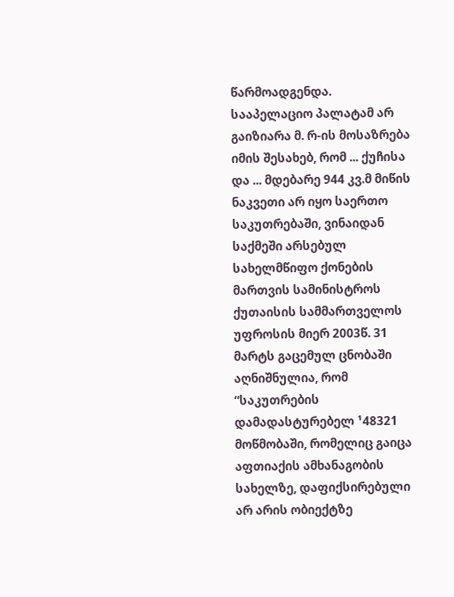წარმოადგენდა.
სააპელაციო პალატამ არ გაიზიარა მ. რ-ის მოსაზრება იმის შესახებ, რომ ... ქუჩისა და ... მდებარე 944 კვ.მ მიწის ნაკვეთი არ იყო საერთო საკუთრებაში, ვინაიდან საქმეში არსებულ სახელმწიფო ქონების მართვის სამინისტროს ქუთაისის სამმართველოს უფროსის მიერ 2003წ. 31 მარტს გაცემულ ცნობაში აღნიშნულია, რომ “საკუთრების დამადასტურებელ ¹48321 მოწმობაში, რომელიც გაიცა აფთიაქის ამხანაგობის სახელზე, დაფიქსირებული არ არის ობიექტზე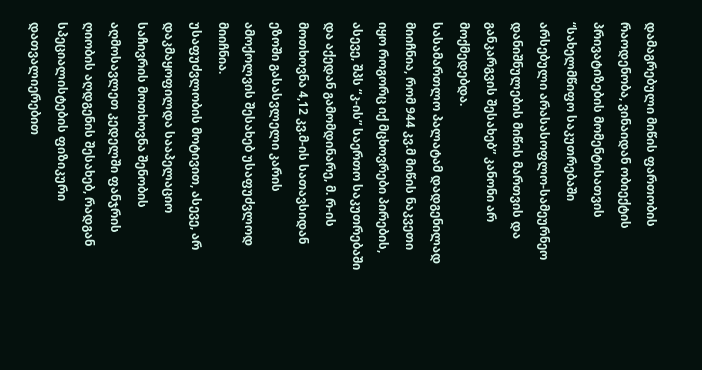დამაგრებული მიწის ფართობის რაოდენობა, ვინაიდან ობიექტის პრივატიზების მომენტისათვის “სახელმწიფო საკუთრებაში არსებული არასასოფლო-სამეურნეო დანიშნულების მიწის მართვის და განკარგვის შესახებ” კანონი არ მოქმედებდა.
სასამართლო პალატამ დადგენილად მიიჩნია, რომ 944 კვ.მ მიწის ნაკვეთი იყო როგორც იქ მცხოვრები პირების, ასევე, შპს “კ-ის” საერთო საკუთრებაში და აქედან გამომდინარე, მ. რ-ის მოთხოვნა 4,12 კვ.მ-ის სათავსიდან ეზოში გასასვლელი კარის ამოქოლვის შესახებ უსაფუძვლოდ მიიჩნია.
უსაფუძვლობის მოტივით, ასევე, არ დაკმაყოფილდა სააპელაციო საჩივრის მოთხოვნა შენობის აღმოსავლეთ კედელში ფანჯრის ღიობის აღდგენის შესახებ, რადგან სპეციალისტების ფიზიკური დათვალიერებით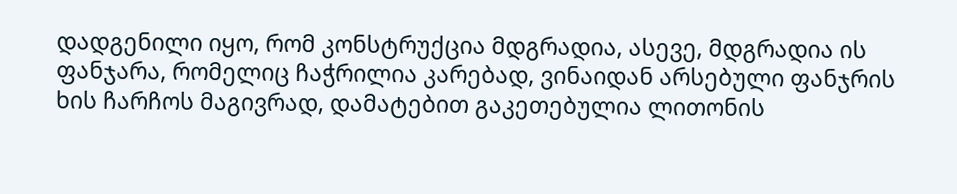დადგენილი იყო, რომ კონსტრუქცია მდგრადია, ასევე, მდგრადია ის ფანჯარა, რომელიც ჩაჭრილია კარებად, ვინაიდან არსებული ფანჯრის ხის ჩარჩოს მაგივრად, დამატებით გაკეთებულია ლითონის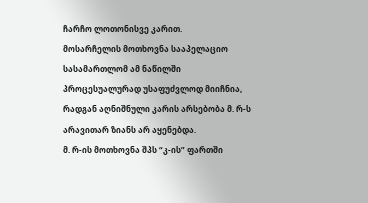ჩარჩო ლოთონისვე კარით.
მოსარჩელის მოთხოვნა სააპელაციო სასამართლომ ამ ნაწილში პროცესუალურად უსაფუძვლოდ მიიჩნია, რადგან აღნიშნული კარის არსებობა მ. რ-ს არავითარ ზიანს არ აყენებდა.
მ. რ-ის მოთხოვნა შპს “კ-ის” ფართში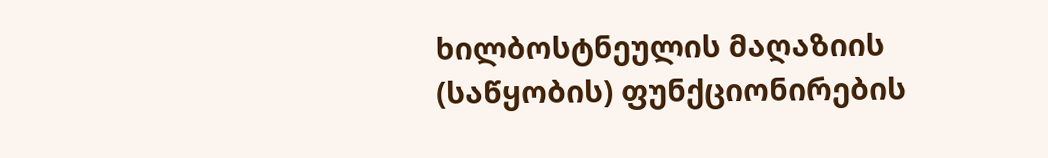ხილბოსტნეულის მაღაზიის (საწყობის) ფუნქციონირების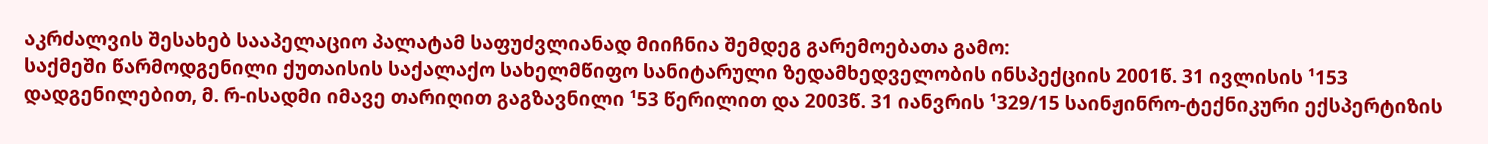აკრძალვის შესახებ სააპელაციო პალატამ საფუძვლიანად მიიჩნია შემდეგ გარემოებათა გამო:
საქმეში წარმოდგენილი ქუთაისის საქალაქო სახელმწიფო სანიტარული ზედამხედველობის ინსპექციის 2001წ. 31 ივლისის ¹153 დადგენილებით, მ. რ-ისადმი იმავე თარიღით გაგზავნილი ¹53 წერილით და 2003წ. 31 იანვრის ¹329/15 საინჟინრო-ტექნიკური ექსპერტიზის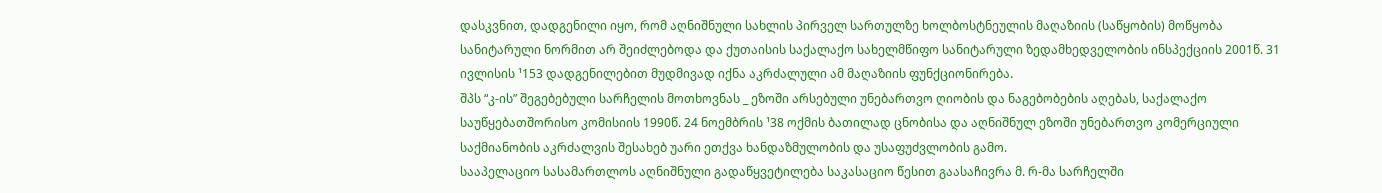დასკვნით, დადგენილი იყო, რომ აღნიშნული სახლის პირველ სართულზე ხოლბოსტნეულის მაღაზიის (საწყობის) მოწყობა სანიტარული ნორმით არ შეიძლებოდა და ქუთაისის საქალაქო სახელმწიფო სანიტარული ზედამხედველობის ინსპექციის 2001წ. 31 ივლისის ¹153 დადგენილებით მუდმივად იქნა აკრძალული ამ მაღაზიის ფუნქციონირება.
შპს “კ-ის” შეგებებული სარჩელის მოთხოვნას _ ეზოში არსებული უნებართვო ღიობის და ნაგებობების აღებას, საქალაქო საუწყებათშორისო კომისიის 1990წ. 24 ნოემბრის ¹38 ოქმის ბათილად ცნობისა და აღნიშნულ ეზოში უნებართვო კომერციული საქმიანობის აკრძალვის შესახებ უარი ეთქვა ხანდაზმულობის და უსაფუძვლობის გამო.
სააპელაციო სასამართლოს აღნიშნული გადაწყვეტილება საკასაციო წესით გაასაჩივრა მ. რ-მა სარჩელში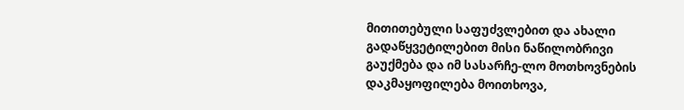მითითებული საფუძვლებით და ახალი გადაწყვეტილებით მისი ნაწილობრივი გაუქმება და იმ სასარჩე-ლო მოთხოვნების დაკმაყოფილება მოითხოვა,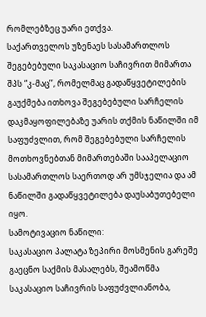რომლებზეც უარი ეთქვა.
საქართველოს უზენაეს სასამართლოს შეგებებული საკასაციო საჩივრით მიმართა შპს “კ-მაც’’, რომელმაც გადაწყვეტილების გაუქმება ითხოვა შეგებებული სარჩელის დაკმაყოფილებაზე უარის თქმის ნაწილში იმ საფუძვლით, რომ შეგებებული სარჩელის მოთხოვნებთან მიმართებაში სააპელაციო სასამართლოს საერთოდ არ უმსჯელია და ამ ნაწილში გადაწყვეტილება დაუსაბუთებელი იყო.
სამოტივაციო ნაწილი:
საკასაციო პალატა ზეპირი მოსმენის გარეშე გაეცნო საქმის მასალებს, შეამოწმა საკასაციო საჩივრის საფუძვლიანობა,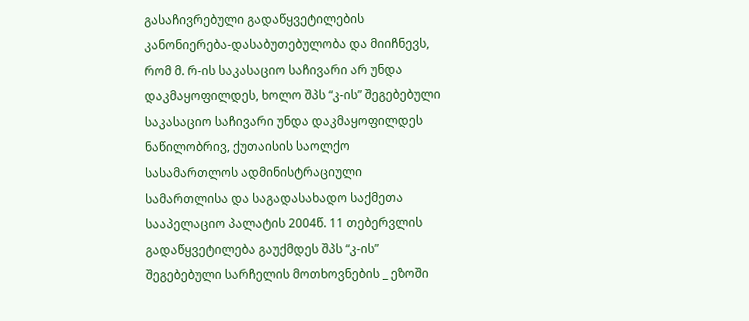გასაჩივრებული გადაწყვეტილების კანონიერება-დასაბუთებულობა და მიიჩნევს, რომ მ. რ-ის საკასაციო საჩივარი არ უნდა დაკმაყოფილდეს, ხოლო შპს “კ-ის” შეგებებული საკასაციო საჩივარი უნდა დაკმაყოფილდეს ნაწილობრივ, ქუთაისის საოლქო სასამართლოს ადმინისტრაციული სამართლისა და საგადასახადო საქმეთა სააპელაციო პალატის 2004წ. 11 თებერვლის გადაწყვეტილება გაუქმდეს შპს “კ-ის” შეგებებული სარჩელის მოთხოვნების _ ეზოში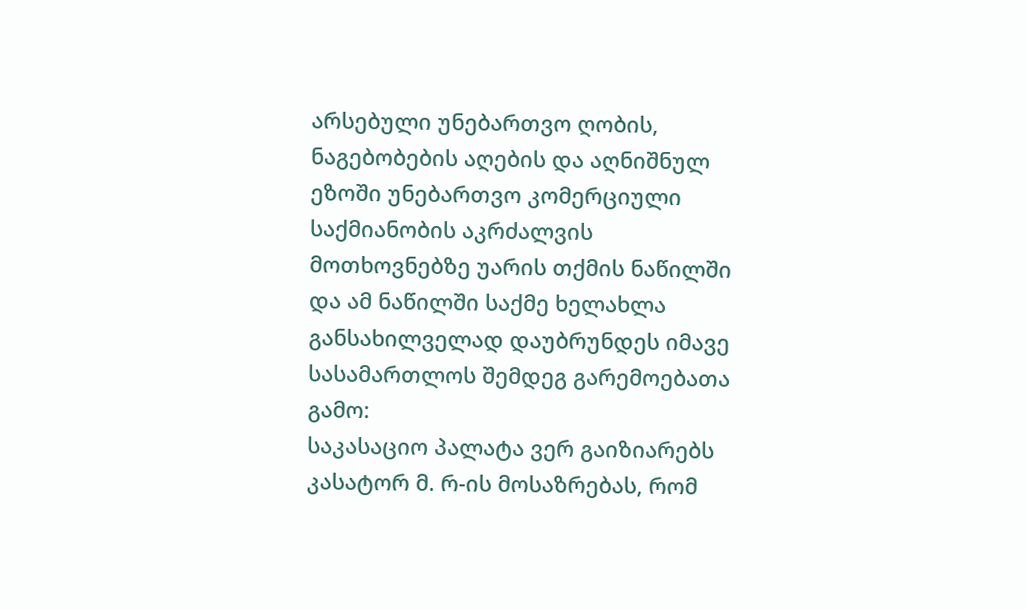არსებული უნებართვო ღობის, ნაგებობების აღების და აღნიშნულ ეზოში უნებართვო კომერციული საქმიანობის აკრძალვის მოთხოვნებზე უარის თქმის ნაწილში და ამ ნაწილში საქმე ხელახლა განსახილველად დაუბრუნდეს იმავე სასამართლოს შემდეგ გარემოებათა გამო:
საკასაციო პალატა ვერ გაიზიარებს კასატორ მ. რ-ის მოსაზრებას, რომ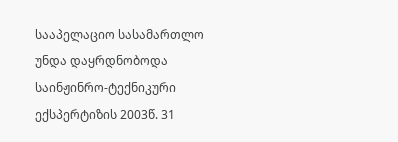სააპელაციო სასამართლო უნდა დაყრდნობოდა საინჟინრო-ტექნიკური ექსპერტიზის 2003წ. 31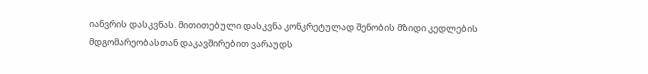იანვრის დასკვნას. მითითებული დასკვნა კონკრეტულად შენობის მზიდი კედლების მდგომარეობასთან დაკავშირებით ვარაუდს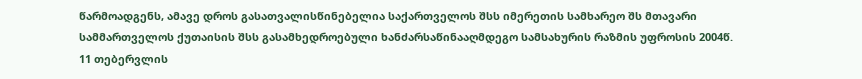წარმოადგენს, ამავე დროს გასათვალისწინებელია საქართველოს შსს იმერეთის სამხარეო შს მთავარი სამმართველოს ქუთაისის შსს გასამხედროებული ხანძარსაწინააღმდეგო სამსახურის რაზმის უფროსის 2004წ. 11 თებერვლის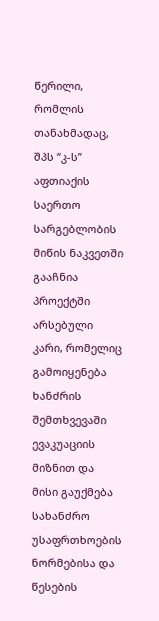წერილი, რომლის თანახმადაც, შპს “კ-ს” აფთიაქის საერთო სარგებლობის მიწის ნაკვეთში გააჩნია პროექტში არსებული კარი, რომელიც გამოიყენება ხანძრის შემთხვევაში ევაკუაციის მიზნით და მისი გაუქმება სახანძრო უსაფრთხოების ნორმებისა და წესების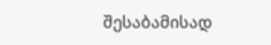შესაბამისად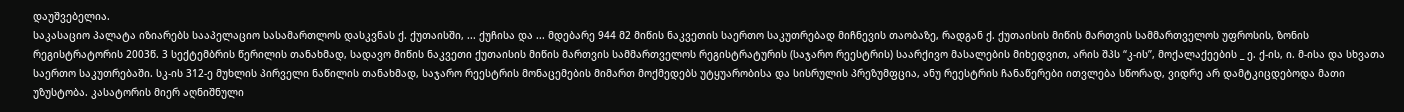დაუშვებელია.
საკასაციო პალატა იზიარებს სააპელაციო სასამართლოს დასკვნას ქ. ქუთაისში, ... ქუჩისა და ... მდებარე 944 მ2 მიწის ნაკვეთის საერთო საკუთრებად მიჩნევის თაობაზე, რადგან ქ. ქუთაისის მიწის მართვის სამმართველოს უფროსის, ზონის რეგისტრატორის 2003წ. 3 სექტემბრის წერილის თანახმად, სადავო მიწის ნაკვეთი ქუთაისის მიწის მართვის სამმართველოს რეგისტრატურის (საჯარო რეესტრის) საარქივო მასალების მიხედვით, არის შპს “კ-ის”, მოქალაქეების _ ე. ქ-ის, ი. მ-ისა და სხვათა საერთო საკუთრებაში. სკ-ის 312-ე მუხლის პირველი ნაწილის თანახმად, საჯარო რეესტრის მონაცემების მიმართ მოქმედებს უტყუარობისა და სისრულის პრეზუმფცია, ანუ რეესტრის ჩანაწერები ითვლება სწორად, ვიდრე არ დამტკიცდებოდა მათი უზუსტობა. კასატორის მიერ აღნიშნული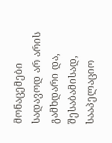მონაცემები სადავოდ არ არის გამხდარი და, შესაბამისად, სააპელაციო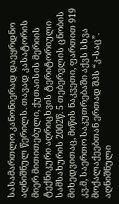სასამართლო კანონიერად დაეყრდნო აღნიშნულ წერილს. თავად კასატორის მიერ მითითებული, ქუთაისის მერიის ტექნიკური აღრიცხვის ტერიტორიული სამსახურის 2002წ. 5 თებერვლის ცნობის მიხედვითაც, მიწის ნაკვეთი, ფართით 919 კვ.მ, საერთო საკუთრებაში აქვს სხვა მოქალაქეებთან ერთად შპს “კ-საც”.
აღნიშნული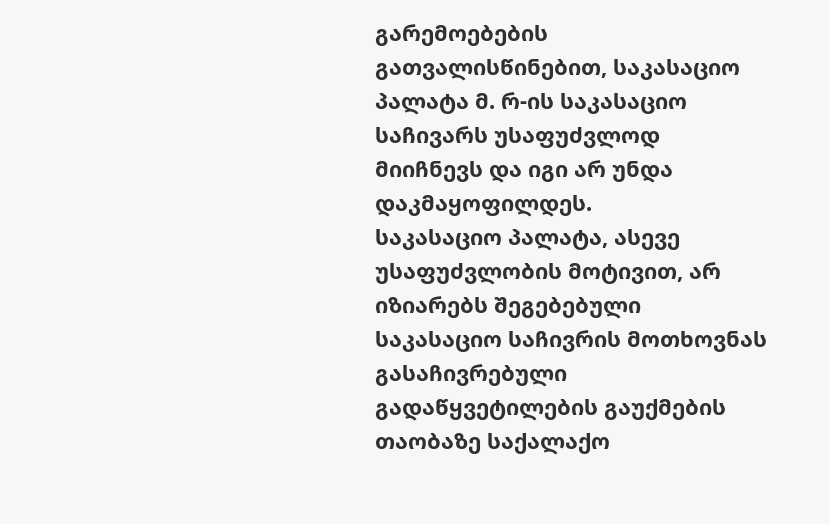გარემოებების გათვალისწინებით, საკასაციო პალატა მ. რ-ის საკასაციო საჩივარს უსაფუძვლოდ მიიჩნევს და იგი არ უნდა დაკმაყოფილდეს.
საკასაციო პალატა, ასევე უსაფუძვლობის მოტივით, არ იზიარებს შეგებებული საკასაციო საჩივრის მოთხოვნას გასაჩივრებული გადაწყვეტილების გაუქმების თაობაზე საქალაქო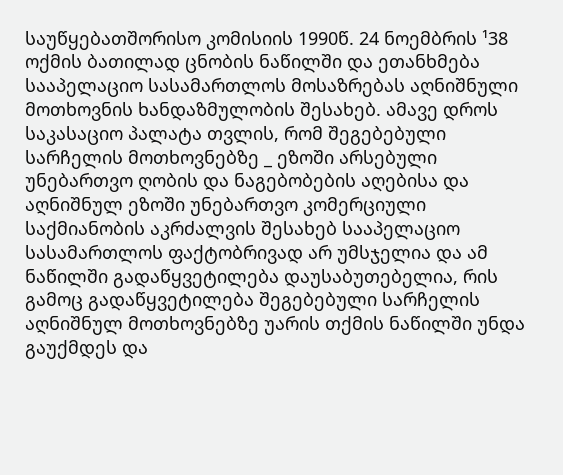საუწყებათშორისო კომისიის 1990წ. 24 ნოემბრის ¹38 ოქმის ბათილად ცნობის ნაწილში და ეთანხმება სააპელაციო სასამართლოს მოსაზრებას აღნიშნული მოთხოვნის ხანდაზმულობის შესახებ. ამავე დროს საკასაციო პალატა თვლის, რომ შეგებებული სარჩელის მოთხოვნებზე _ ეზოში არსებული უნებართვო ღობის და ნაგებობების აღებისა და აღნიშნულ ეზოში უნებართვო კომერციული საქმიანობის აკრძალვის შესახებ სააპელაციო სასამართლოს ფაქტობრივად არ უმსჯელია და ამ ნაწილში გადაწყვეტილება დაუსაბუთებელია, რის გამოც გადაწყვეტილება შეგებებული სარჩელის აღნიშნულ მოთხოვნებზე უარის თქმის ნაწილში უნდა გაუქმდეს და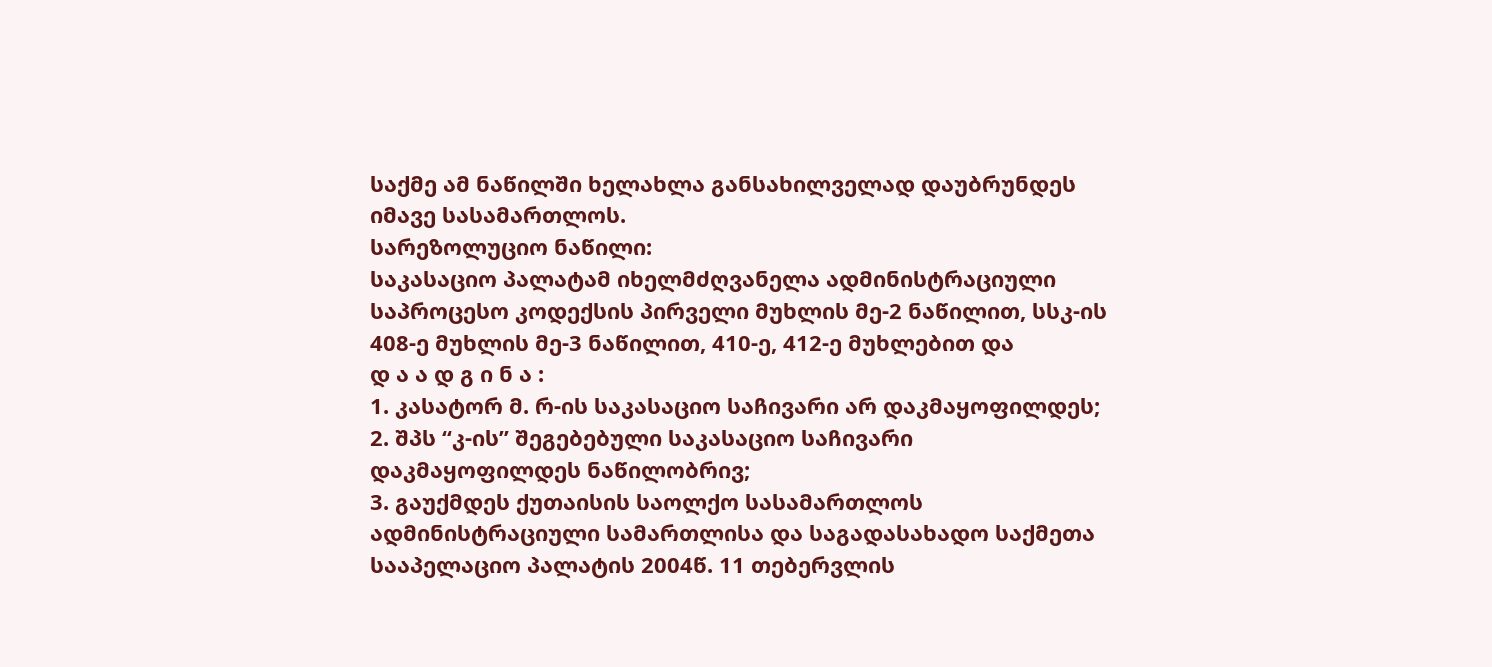საქმე ამ ნაწილში ხელახლა განსახილველად დაუბრუნდეს იმავე სასამართლოს.
სარეზოლუციო ნაწილი:
საკასაციო პალატამ იხელმძღვანელა ადმინისტრაციული საპროცესო კოდექსის პირველი მუხლის მე-2 ნაწილით, სსკ-ის 408-ე მუხლის მე-3 ნაწილით, 410-ე, 412-ე მუხლებით და
დ ა ა დ გ ი ნ ა :
1. კასატორ მ. რ-ის საკასაციო საჩივარი არ დაკმაყოფილდეს;
2. შპს “კ-ის” შეგებებული საკასაციო საჩივარი დაკმაყოფილდეს ნაწილობრივ;
3. გაუქმდეს ქუთაისის საოლქო სასამართლოს ადმინისტრაციული სამართლისა და საგადასახადო საქმეთა სააპელაციო პალატის 2004წ. 11 თებერვლის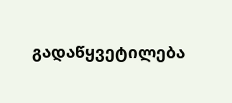გადაწყვეტილება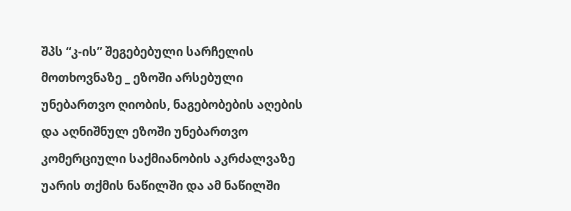შპს “კ-ის” შეგებებული სარჩელის მოთხოვნაზე _ ეზოში არსებული უნებართვო ღიობის, ნაგებობების აღების და აღნიშნულ ეზოში უნებართვო კომერციული საქმიანობის აკრძალვაზე უარის თქმის ნაწილში და ამ ნაწილში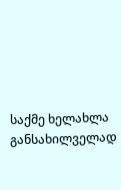საქმე ხელახლა განსახილველად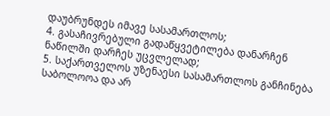დაუბრუნდეს იმავე სასამართლოს;
4. გასაჩივრებული გადაწყვეტილება დანარჩენ ნაწილში დარჩეს უცვლელად;
5. საქართველოს უზენაესი სასამართლოს განჩინება საბოლოოა და არ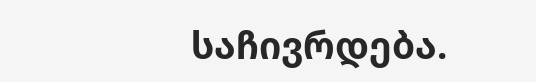საჩივრდება.